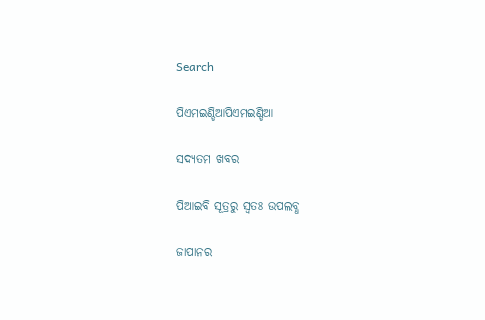Search

ପିଏମଇଣ୍ଡିଆପିଏମଇଣ୍ଡିଆ

ସଦ୍ୟତମ ଖବର

ପିଆଇବି ସୂତ୍ରରୁ ସ୍ବତଃ ଉପଲବ୍ଧ

ଜାପାନର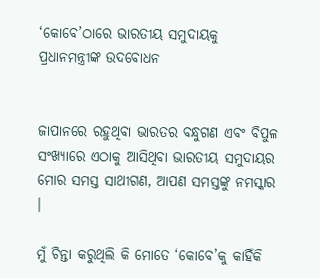‘କୋବେ’ଠାରେ ଭାରତୀୟ ସମୁଦାୟକୁ ପ୍ରଧାନମନ୍ତ୍ରୀଙ୍କ ଉଦବୋଧନ


ଜାପାନରେ ରହୁଥିବା ଭାରତର ବନ୍ଧୁଗଣ ଏବଂ ବିପୁଳ ସଂଖ୍ୟାରେ ଏଠାକୁ ଆସିଥିବା ଭାରତୀୟ ସମୁଦାୟର ମୋର ସମସ୍ତ ସାଥୀଗଣ, ଆପଣ ସମସ୍ତଙ୍କୁ ନମସ୍କାର ।

ମୁଁ ଚିନ୍ତା କରୁଥିଲି କି ମୋତେ ‘କୋବେ’କୁ କାହିଁକି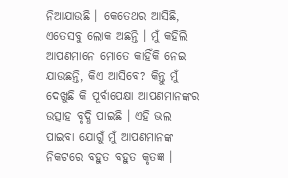ନିଆଯାଉଛି । କେତେଥର ଆସିଛି, ଏତେସବୁ ଲୋକ ଅଛନ୍ତି । ମୁଁ କହିଲି ଆପଣମାନେ ମୋତେ କାହିଁକି ନେଇ ଯାଉଛନ୍ତି, କିଏ ଆସିବେ? କିନ୍ତୁ ମୁଁ ଦେଖୁଛି କି ପୂର୍ବାପେକ୍ଷା ଆପଣମାନଙ୍କର ଉତ୍ସାହ ବୃଦ୍ଧି ପାଇଛି । ଏହି ଭଲ ପାଇବା ଯୋଗୁଁ ମୁଁ ଆପଣମାନଙ୍କ ନିକଟରେ ବହୁତ ବହୁତ କୃତଜ୍ଞ ।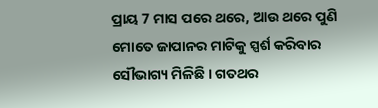ପ୍ରାୟ 7 ମାସ ପରେ ଥରେ, ଆଉ ଥରେ ପୁଣି ମୋତେ ଜାପାନର ମାଟିକୁ ସ୍ପର୍ଶ କରିବାର ସୌଭାଗ୍ୟ ମିଳିଛି । ଗତଥର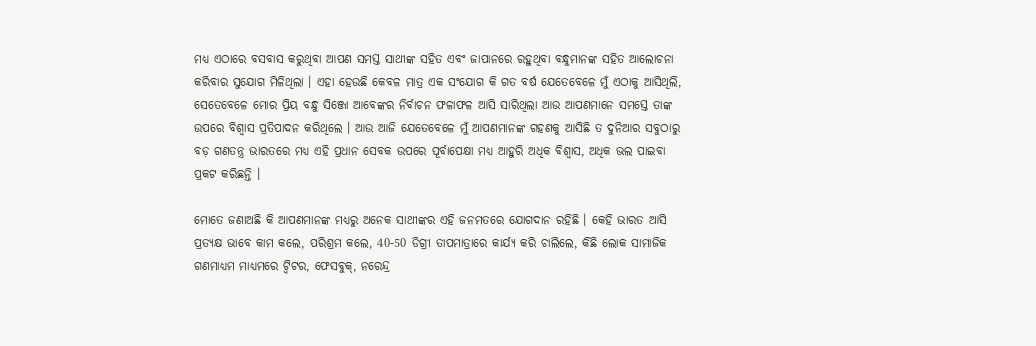ମଧ୍ୟ ଏଠାରେ ବସବାସ କରୁଥିବା ଆପଣ ସମସ୍ତ ସାଥୀଙ୍କ ସହିତ ଏବଂ ଜାପାନରେ ରହୁଥିବା ବନ୍ଧୁମାନଙ୍କ ସହିତ ଆଲୋଚନା କରିବାର ସୁଯୋଗ ମିଳିଥିଲା । ଏହା ହେଉଛି କେବଳ ମାତ୍ର ଏକ ସଂଯୋଗ କି ଗତ ବର୍ଷ ଯେତେବେଳେ ମୁଁ ଏଠାକୁ ଆସିଥିଲି, ସେତେବେଳେ ମୋର ପ୍ରିୟ ବନ୍ଧୁ ସିଞ୍ଜୋ ଆବେଙ୍କର ନିର୍ବାଚନ ଫଳାଫଳ ଆସି ସାରିଥିଲା ଆଉ ଆପଣମାନେ ସମସ୍ତେ ତାଙ୍କ ଉପରେ ବିଶ୍ୱାସ ପ୍ରତିପାଦନ କରିଥିଲେ । ଆଉ ଆଜି ଯେତେବେଳେ ମୁଁ ଆପଣମାନଙ୍କ ଗହଣକୁ ଆସିଛି ତ ଦୁନିଆର ସବୁଠାରୁ ବଡ଼ ଗଣତନ୍ତ୍ର ଭାରତରେ ମଧ୍ୟ ଏହି ପ୍ରଧାନ ସେବକ ଉପରେ ପୂର୍ବାପେକ୍ଷା ମଧ୍ୟ ଆହୁରି ଅଧିକ ବିଶ୍ୱାସ, ଅଧିକ ଭଲ ପାଇବା ପ୍ରକଟ କରିଛନ୍ତି ।

ମୋତେ ଜଣାଅଛି କି ଆପଣମାନଙ୍କ ମଧ୍ୟରୁ ଅନେକ ସାଥୀଙ୍କର ଏହି ଜନମତରେ ଯୋଗଦାନ ରହିଛି । କେହି ଭାରତ ଆସି ପ୍ରତ୍ୟକ୍ଷ ଭାବେ କାମ କଲେ, ପରିଶ୍ରମ କଲେ, 40-50 ଡିଗ୍ରୀ ତାପମାତ୍ରାରେ କାର୍ଯ୍ୟ କରି ଚାଲିଲେ, କିଛି ଲୋକ ସାମାଜିକ ଗଣମାଧ୍ୟମ ମାଧ୍ୟମରେ ଟ୍ୱିଟର, ଫେସବୁକ୍, ନରେନ୍ଦ୍ର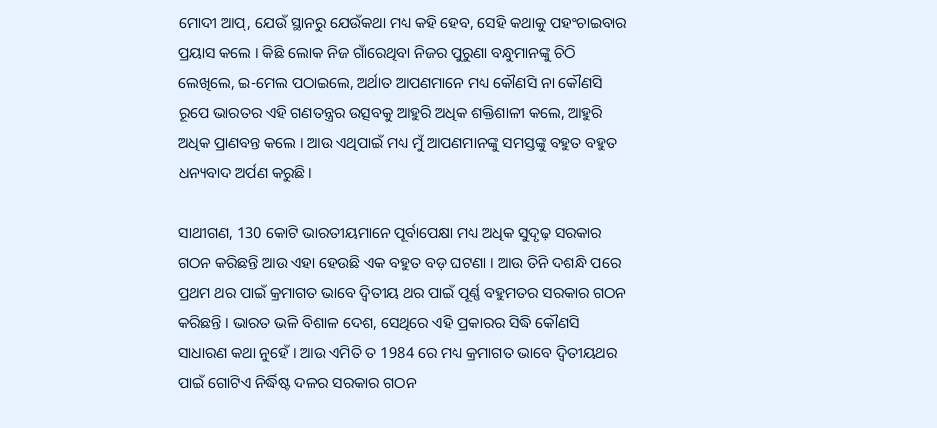ମୋଦୀ ଆପ୍, ଯେଉଁ ସ୍ଥାନରୁ ଯେଉଁକଥା ମଧ୍ୟ କହି ହେବ, ସେହି କଥାକୁ ପହଂଚାଇବାର ପ୍ରୟାସ କଲେ । କିଛି ଲୋକ ନିଜ ଗାଁରେଥିବା ନିଜର ପୁରୁଣା ବନ୍ଧୁମାନଙ୍କୁ ଚିଠି ଲେଖିଲେ, ଇ-ମେଲ ପଠାଇଲେ, ଅର୍ଥାତ ଆପଣମାନେ ମଧ୍ୟ କୌଣସି ନା କୌଣସି ରୂପେ ଭାରତର ଏହି ଗଣତନ୍ତ୍ରର ଉତ୍ସବକୁ ଆହୁରି ଅଧିକ ଶକ୍ତିଶାଳୀ କଲେ, ଆହୁରି ଅଧିକ ପ୍ରାଣବନ୍ତ କଲେ । ଆଉ ଏଥିପାଇଁ ମଧ୍ୟ ମୁଁ ଆପଣମାନଙ୍କୁ ସମସ୍ତଙ୍କୁ ବହୁତ ବହୁତ ଧନ୍ୟବାଦ ଅର୍ପଣ କରୁଛି।

ସାଥୀଗଣ, 130 କୋଟି ଭାରତୀୟମାନେ ପୂର୍ବାପେକ୍ଷା ମଧ୍ୟ ଅଧିକ ସୁଦୃଢ଼ ସରକାର ଗଠନ କରିଛନ୍ତି ଆଉ ଏହା ହେଉଛି ଏକ ବହୁତ ବଡ଼ ଘଟଣା । ଆଉ ତିନି ଦଶନ୍ଧି ପରେ ପ୍ରଥମ ଥର ପାଇଁ କ୍ରମାଗତ ଭାବେ ଦ୍ୱିତୀୟ ଥର ପାଇଁ ପୂର୍ଣ୍ଣ ବହୁମତର ସରକାର ଗଠନ କରିଛନ୍ତି । ଭାରତ ଭଳି ବିଶାଳ ଦେଶ, ସେଥିରେ ଏହି ପ୍ରକାରର ସିଦ୍ଧି କୌଣସି ସାଧାରଣ କଥା ନୁହେଁ । ଆଉ ଏମିତି ତ 1984 ରେ ମଧ୍ୟ କ୍ରମାଗତ ଭାବେ ଦ୍ୱିତୀୟଥର ପାଇଁ ଗୋଟିଏ ନିର୍ଦ୍ଧିଷ୍ଟ ଦଳର ସରକାର ଗଠନ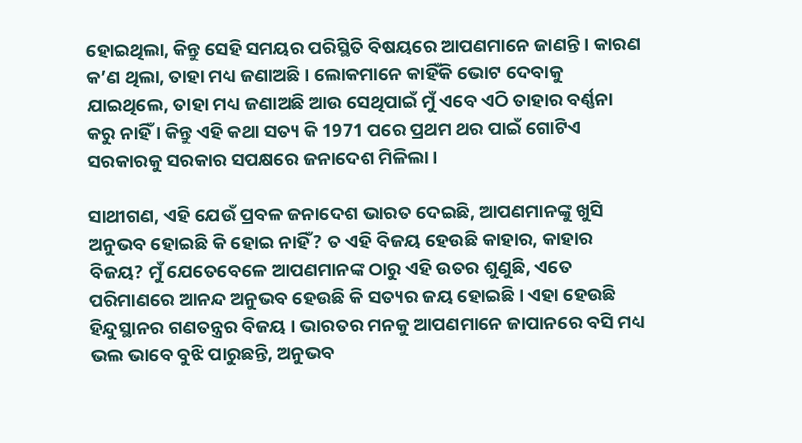ହୋଇଥିଲା, କିନ୍ତୁ ସେହି ସମୟର ପରିସ୍ଥିତି ବିଷୟରେ ଆପଣମାନେ ଜାଣନ୍ତି । କାରଣ କ’ଣ ଥିଲା, ତାହା ମଧ୍ୟ ଜଣାଅଛି । ଲୋକମାନେ କାହିଁକି ଭୋଟ ଦେବାକୁ ଯାଇଥିଲେ, ତାହା ମଧ୍ୟ ଜଣାଅଛି ଆଉ ସେଥିପାଇଁ ମୁଁ ଏବେ ଏଠି ତାହାର ବର୍ଣ୍ଣନା କରୁ ନାହିଁ । କିନ୍ତୁ ଏହି କଥା ସତ୍ୟ କି 1971 ପରେ ପ୍ରଥମ ଥର ପାଇଁ ଗୋଟିଏ ସରକାରକୁ ସରକାର ସପକ୍ଷରେ ଜନାଦେଶ ମିଳିଲା ।

ସାଥୀଗଣ, ଏହି ଯେଉଁ ପ୍ରବଳ ଜନାଦେଶ ଭାରତ ଦେଇଛି, ଆପଣମାନଙ୍କୁ ଖୁସି ଅନୁଭବ ହୋଇଛି କି ହୋଇ ନାହିଁ? ତ ଏହି ବିଜୟ ହେଉଛି କାହାର, କାହାର ବିଜୟ? ମୁଁ ଯେତେବେଳେ ଆପଣମାନଙ୍କ ଠାରୁ ଏହି ଉତର ଶୁଣୁଛି, ଏତେ ପରିମାଣରେ ଆନନ୍ଦ ଅନୁଭବ ହେଉଛି କି ସତ୍ୟର ଜୟ ହୋଇଛି । ଏହା ହେଉଛି ହିନ୍ଦୁସ୍ଥାନର ଗଣତନ୍ତ୍ରର ବିଜୟ । ଭାରତର ମନକୁ ଆପଣମାନେ ଜାପାନରେ ବସି ମଧ୍ୟ ଭଲ ଭାବେ ବୁଝି ପାରୁଛନ୍ତି, ଅନୁଭବ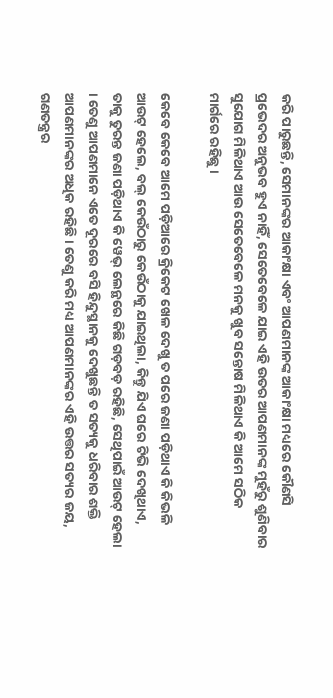କରି ପାରୁଛନ୍ତି, ସେମାନଙ୍କର ଆକାଂକ୍ଷା ଏବଂ ଆପଣମାନଙ୍କ ଆକାଂକ୍ଷା ମଧ୍ୟରେ କୌଣସି ପ୍ରଭେଦର ଅନୁଭବ ହୁଏ ନାହିଁ, ସେତେବେଳେ ଯାଇ ଏହି ଉତର ଆପଣମାନଙ୍କ ମୁହଁରୁ ଶୁଣିବାର ସୁଯୋଗ ମିଳିଥାଏ ଆଉ ସେତେବେଳେ ମନକୁ ଖୁବ ସନ୍ତୋଷ ମିଳିଥାଏ କି ଆମେ ସଠିକ ମାର୍ଗରେ ରହିଛୁ ।

କେବେ କେବେ ଆମେ ପଡ଼ିଆରେ କ୍ରିକେଟ ଖେଳ ଦେଖୁ ତ ପରେ ଜଣା ପଡ଼ିଥାଏ କି କିଭଳି ଆଉଟ୍ ହେଲେ, ବଲ୍ କେଉଁଠାରୁ କେଉଁଠାକୁ ଯାଇଥିଲା, କିନ୍ତୁ ଯିଏ ଘରେ ଟିଭି ଦେଖିଥାଏ, ତାକୁ ତୁରନ୍ତ ଜଣା ପଡ଼ିଥାଏ କି ୱେଭ୍ ଲେନ୍ଥରେ କିଛି ଗଡ଼ବଡ଼ ରହିଛି, ସେଥିପାଇଁ ଆଉଟ୍ ହେଲା । ତେଣୁ ଆପଣମାନେ ଏତେ ଦୂରରେ ବସି ହିନ୍ଦୁସ୍ଥାନକୁ ଦେଖୁଛନ୍ତି ତ ସତ୍ୟକୁ ଧରିବାର ଶକ୍ତି ଆପଣମାନଙ୍କର ଅଧିକ ରହିଛି । ତେଣୁ କରି ମଧ୍ୟ ଆପଣମାନଙ୍କର ଏହି ଉତ୍ତର ସତ୍ୟର ଜୟ, ଗଣତନ୍ତ୍ରର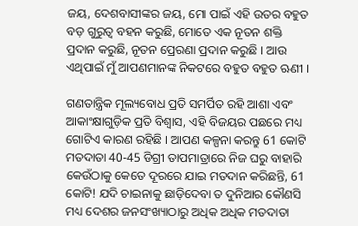ଜୟ, ଦେଶବାସୀଙ୍କର ଜୟ, ମୋ ପାଇଁ ଏହି ଉତର ବହୁତ ବଡ଼ ଗୁରୁତ୍ୱ ବହନ କରୁଛି, ମୋତେ ଏକ ନୂତନ ଶକ୍ତି ପ୍ରଦାନ କରୁଛି, ନୂତନ ପ୍ରେରଣା ପ୍ରଦାନ କରୁଛି । ଆଉ ଏଥିପାଇଁ ମୁଁ ଆପଣମାନଙ୍କ ନିକଟରେ ବହୁତ ବହୁତ ଋଣୀ ।

ଗଣତାନ୍ତ୍ରିକ ମୂଲ୍ୟବୋଧ ପ୍ରତି ସମର୍ପିତ ରହି ଆଶା ଏବଂ ଆକାଂକ୍ଷାଗୁଡ଼ିକ ପ୍ରତି ବିଶ୍ୱାସ, ଏହି ବିଜୟର ପଛରେ ମଧ୍ୟ ଗୋଟିଏ କାରଣ ରହିଛି । ଆପଣ କଳ୍ପନା କରନ୍ତୁ 61 କୋଟି ମତଦାତା 40-45 ଡିଗ୍ରୀ ତାପମାତ୍ରାରେ ନିଜ ଘରୁ ବାହାରି କେଉଁଠାକୁ କେତେ ଦୂରରେ ଯାଇ ମତଦାନ କରିଛନ୍ତି, 61 କୋଟି! ଯଦି ଚାଇନାକୁ ଛାଡ଼ିଦେବା ତ ଦୁନିଆର କୌଣସି ମଧ୍ୟ ଦେଶର ଜନସଂଖ୍ୟାଠାରୁ ଅଧିକ ଅଧିକ ମତଦାତା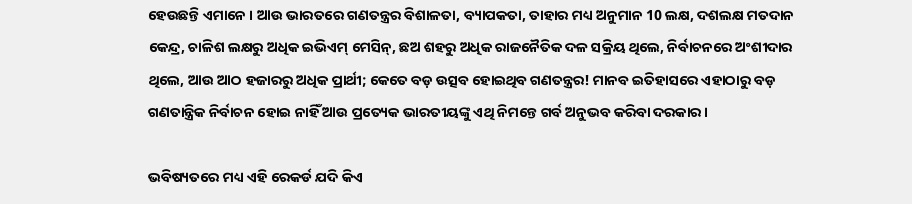ହେଉଛନ୍ତି ଏମାନେ । ଆଉ ଭାରତରେ ଗଣତନ୍ତ୍ରର ବିଶାଳତା, ବ୍ୟାପକତା, ତାହାର ମଧ୍ୟ ଅନୁମାନ 10 ଲକ୍ଷ, ଦଶଲକ୍ଷ ମତଦାନ କେନ୍ଦ୍ର, ଚାଳିଶ ଲକ୍ଷରୁ ଅଧିକ ଇଭିଏମ୍ ମେସିନ୍, ଛଅ ଶହରୁ ଅଧିକ ରାଜନୈତିକ ଦଳ ସକ୍ରିୟ ଥିଲେ, ନିର୍ବାଚନରେ ଅଂଶୀଦାର ଥିଲେ, ଆଉ ଆଠ ହଜାରରୁ ଅଧିକ ପ୍ରାର୍ଥୀ; କେତେ ବଡ଼ ଉତ୍ସବ ହୋଇଥିବ ଗଣତନ୍ତ୍ରର! ମାନବ ଇତିହାସରେ ଏହାଠାରୁ ବଡ଼ ଗଣତାନ୍ତ୍ରିକ ନିର୍ବାଚନ ହୋଇ ନାହିଁ ଆଉ ପ୍ରତ୍ୟେକ ଭାରତୀୟଙ୍କୁ ଏଥି ନିମନ୍ତେ ଗର୍ବ ଅନୁଭବ କରିବା ଦରକାର ।

ଭବିଷ୍ୟତରେ ମଧ୍ୟ ଏହି ରେକର୍ଡ ଯଦି କିଏ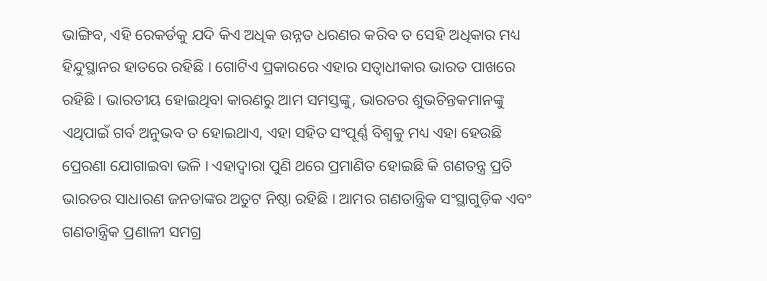ଭାଙ୍ଗିବ, ଏହି ରେକର୍ଡକୁ ଯଦି କିଏ ଅଧିକ ଉନ୍ନତ ଧରଣର କରିବ ତ ସେହି ଅଧିକାର ମଧ୍ୟ ହିନ୍ଦୁସ୍ଥାନର ହାତରେ ରହିଛି । ଗୋଟିଏ ପ୍ରକାରରେ ଏହାର ସତ୍ୱାଧୀକାର ଭାରତ ପାଖରେ ରହିଛି । ଭାରତୀୟ ହୋଇଥିବା କାରଣରୁ ଆମ ସମସ୍ତଙ୍କୁ, ଭାରତର ଶୁଭଚିନ୍ତକମାନଙ୍କୁ ଏଥିପାଇଁ ଗର୍ବ ଅନୁଭବ ତ ହୋଇଥାଏ, ଏହା ସହିତ ସଂପୂର୍ଣ୍ଣ ବିଶ୍ୱକୁ ମଧ୍ୟ ଏହା ହେଉଛି ପ୍ରେରଣା ଯୋଗାଇବା ଭଳି । ଏହାଦ୍ୱାରା ପୁଣି ଥରେ ପ୍ରମାଣିତ ହୋଇଛି କି ଗଣତନ୍ତ୍ର ପ୍ରତି ଭାରତର ସାଧାରଣ ଜନତାଙ୍କର ଅତୁଟ ନିଷ୍ଠା ରହିଛି । ଆମର ଗଣତାନ୍ତ୍ରିକ ସଂସ୍ଥାଗୁଡ଼ିକ ଏବଂ ଗଣତାନ୍ତ୍ରିକ ପ୍ରଣାଳୀ ସମଗ୍ର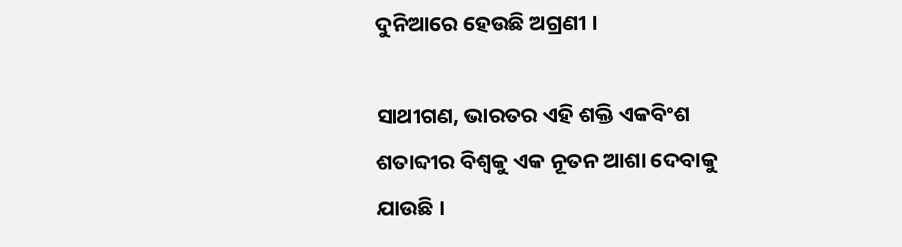ଦୁନିଆରେ ହେଉଛି ଅଗ୍ରଣୀ ।

ସାଥୀଗଣ, ଭାରତର ଏହି ଶକ୍ତି ଏକବିଂଶ ଶତାବ୍ଦୀର ବିଶ୍ୱକୁ ଏକ ନୂତନ ଆଶା ଦେବାକୁ ଯାଉଛି ।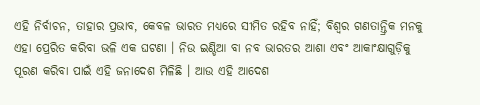ଏହି ନିର୍ବାଚନ, ତାହାର ପ୍ରଭାବ, କେବଳ ଭାରତ ମଧ୍ୟରେ ସୀମିତ ରହିବ ନାହିଁ; ବିଶ୍ୱର ଗଣତାନ୍ତ୍ରିକ ମନକୁ ଏହା ପ୍ରେରିତ କରିବା ଭଳି ଏକ ଘଟଣା । ନିଉ ଇଣ୍ଡିଆ ବା ନବ ଭାରତର ଆଶା ଏବଂ ଆକାଂକ୍ଷାଗୁଡ଼ିକୁ ପୂରଣ କରିବା ପାଇଁ ଏହି ଜନାଦେଶ ମିଳିଛି । ଆଉ ଏହି ଆଦେଶ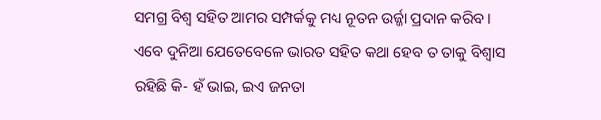ସମଗ୍ର ବିଶ୍ୱ ସହିତ ଆମର ସମ୍ପର୍କକୁ ମଧ୍ୟ ନୂତନ ଉର୍ଜ୍ଜା ପ୍ରଦାନ କରିବ । ଏବେ ଦୁନିଆ ଯେତେବେଳେ ଭାରତ ସହିତ କଥା ହେବ ତ ତାକୁ ବିଶ୍ୱାସ ରହିଛି କି- ହଁ ଭାଇ, ଇଏ ଜନତା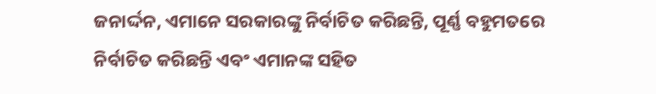ଜନାର୍ଦ୍ଦନ, ଏମାନେ ସରକାରଙ୍କୁ ନିର୍ବାଚିତ କରିଛନ୍ତି, ପୂର୍ଣ୍ଣ ବହୁମତରେ ନିର୍ବାଚିତ କରିଛନ୍ତି ଏବଂ ଏମାନଙ୍କ ସହିତ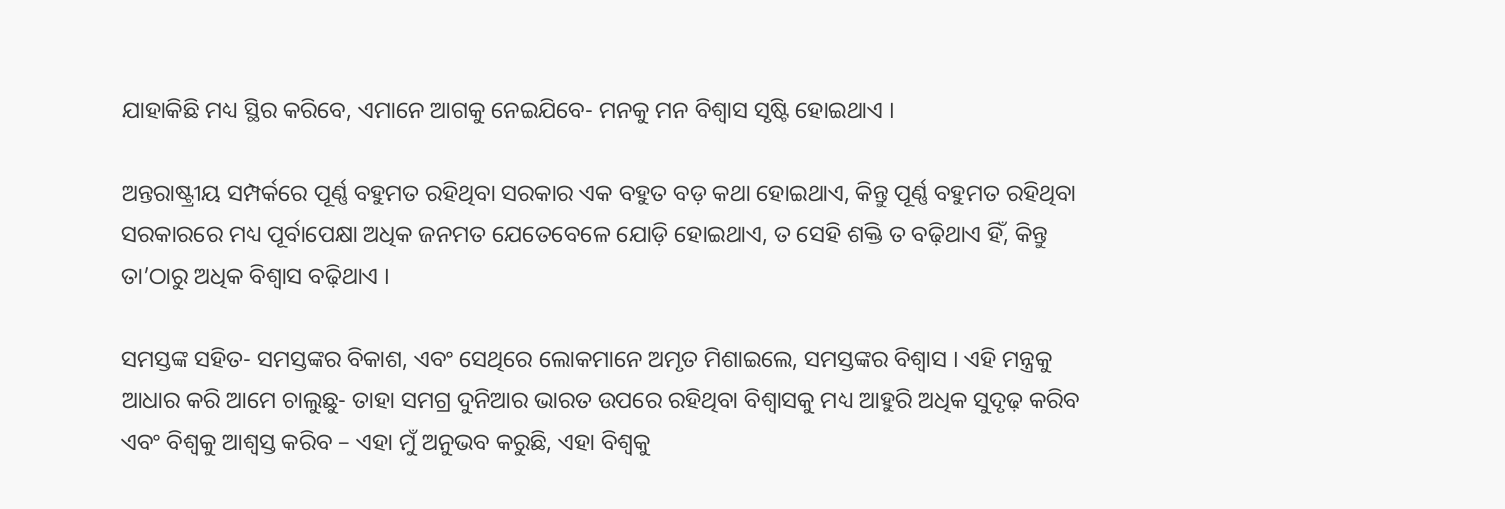ଯାହାକିଛି ମଧ୍ୟ ସ୍ଥିର କରିବେ, ଏମାନେ ଆଗକୁ ନେଇଯିବେ- ମନକୁ ମନ ବିଶ୍ୱାସ ସୃଷ୍ଟି ହୋଇଥାଏ ।

ଅନ୍ତରାଷ୍ଟ୍ରୀୟ ସମ୍ପର୍କରେ ପୂର୍ଣ୍ଣ ବହୁମତ ରହିଥିବା ସରକାର ଏକ ବହୁତ ବଡ଼ କଥା ହୋଇଥାଏ, କିନ୍ତୁ ପୂର୍ଣ୍ଣ ବହୁମତ ରହିଥିବା ସରକାରରେ ମଧ୍ୟ ପୂର୍ବାପେକ୍ଷା ଅଧିକ ଜନମତ ଯେତେବେଳେ ଯୋଡ଼ି ହୋଇଥାଏ, ତ ସେହି ଶକ୍ତି ତ ବଢ଼ିଥାଏ ହିଁ, କିନ୍ତୁ ତା’ଠାରୁ ଅଧିକ ବିଶ୍ୱାସ ବଢ଼ିଥାଏ ।

ସମସ୍ତଙ୍କ ସହିତ- ସମସ୍ତଙ୍କର ବିକାଶ, ଏବଂ ସେଥିରେ ଲୋକମାନେ ଅମୃତ ମିଶାଇଲେ, ସମସ୍ତଙ୍କର ବିଶ୍ୱାସ । ଏହି ମନ୍ତ୍ରକୁ ଆଧାର କରି ଆମେ ଚାଲୁଛୁ- ତାହା ସମଗ୍ର ଦୁନିଆର ଭାରତ ଉପରେ ରହିଥିବା ବିଶ୍ୱାସକୁ ମଧ୍ୟ ଆହୁରି ଅଧିକ ସୁଦୃଢ଼ କରିବ ଏବଂ ବିଶ୍ୱକୁ ଆଶ୍ଵସ୍ତ କରିବ – ଏହା ମୁଁ ଅନୁଭବ କରୁଛି, ଏହା ବିଶ୍ୱକୁ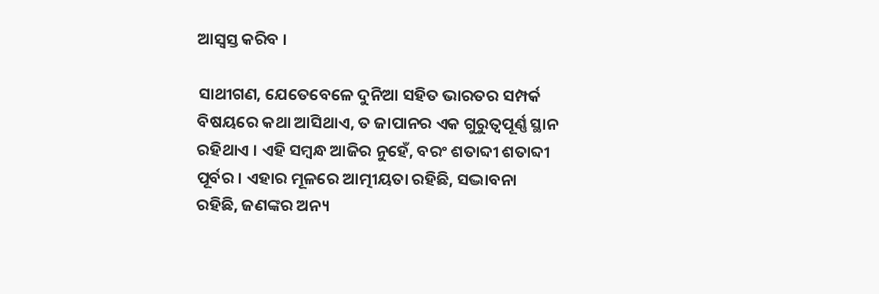ଆସ୍ୱସ୍ତ କରିବ ।

ସାଥୀଗଣ, ଯେତେବେଳେ ଦୁନିଆ ସହିତ ଭାରତର ସମ୍ପର୍କ ବିଷୟରେ କଥା ଆସିଥାଏ, ତ ଜାପାନର ଏକ ଗୁରୁତ୍ୱପୂର୍ଣ୍ଣ ସ୍ଥାନ ରହିଥାଏ । ଏହି ସମ୍ବନ୍ଧ ଆଜିର ନୁହେଁ, ବରଂ ଶତାବ୍ଦୀ ଶତାବ୍ଦୀ ପୂର୍ବର । ଏହାର ମୂଳରେ ଆତ୍ମୀୟତା ରହିଛି, ସଦ୍ଭାବନା ରହିଛି, ଜଣଙ୍କର ଅନ୍ୟ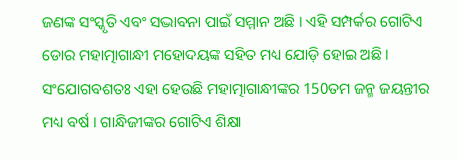ଜଣଙ୍କ ସଂସ୍କୃତି ଏବଂ ସଦ୍ଭାବନା ପାଇଁ ସମ୍ମାନ ଅଛି । ଏହି ସମ୍ପର୍କର ଗୋଟିଏ ଡୋର ମହାତ୍ମାଗାନ୍ଧୀ ମହୋଦୟଙ୍କ ସହିତ ମଧ୍ୟ ଯୋଡ଼ି ହୋଇ ଅଛି । ସଂଯୋଗବଶତଃ ଏହା ହେଉଛି ମହାତ୍ମାଗାନ୍ଧୀଙ୍କର 150ତମ ଜନ୍ମ ଜୟନ୍ତୀର ମଧ୍ୟ ବର୍ଷ । ଗାନ୍ଧିଜୀଙ୍କର ଗୋଟିଏ ଶିକ୍ଷା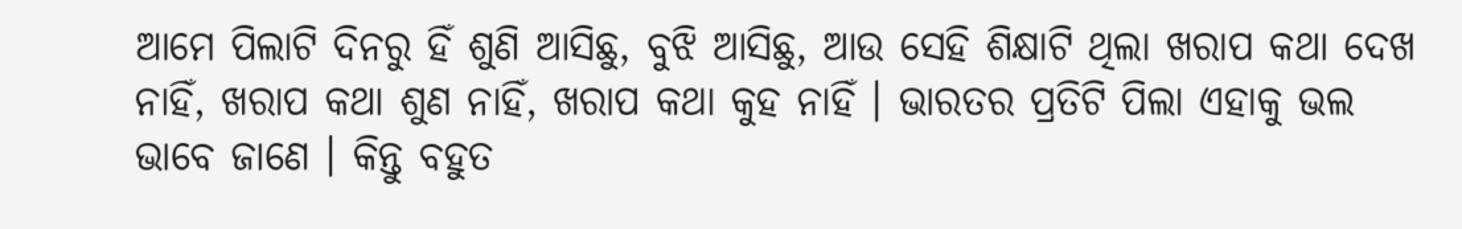ଆମେ ପିଲାଟି ଦିନରୁ ହିଁ ଶୁଣି ଆସିଛୁ, ବୁଝି ଆସିଛୁ, ଆଉ ସେହି ଶିକ୍ଷାଟି ଥିଲା ଖରାପ କଥା ଦେଖ ନାହିଁ, ଖରାପ କଥା ଶୁଣ ନାହିଁ, ଖରାପ କଥା କୁହ ନାହିଁ । ଭାରତର ପ୍ରତିଟି ପିଲା ଏହାକୁ ଭଲ ଭାବେ ଜାଣେ । କିନ୍ତୁ ବହୁତ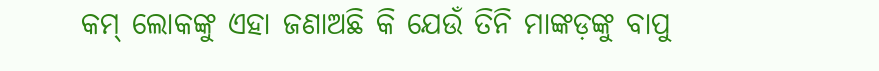କମ୍ ଲୋକଙ୍କୁ ଏହା ଜଣାଅଛି କି ଯେଉଁ ତିନି ମାଙ୍କଡ଼ଙ୍କୁ ବାପୁ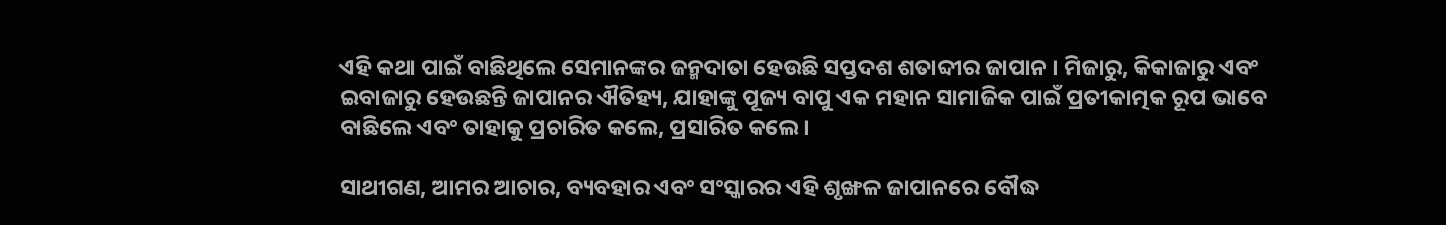ଏହି କଥା ପାଇଁ ବାଛିଥିଲେ ସେମାନଙ୍କର ଜନ୍ମଦାତା ହେଉଛି ସପ୍ତଦଶ ଶତାବ୍ଦୀର ଜାପାନ । ମିଜାରୁ, କିକାଜାରୁ ଏବଂ ଇବାଜାରୁ ହେଉଛନ୍ତି ଜାପାନର ଐତିହ୍ୟ, ଯାହାଙ୍କୁ ପୂଜ୍ୟ ବାପୁ ଏକ ମହାନ ସାମାଜିକ ପାଇଁ ପ୍ରତୀକାତ୍ମକ ରୂପ ଭାବେ ବାଛିଲେ ଏବଂ ତାହାକୁ ପ୍ରଚାରିତ କଲେ, ପ୍ରସାରିତ କଲେ ।

ସାଥୀଗଣ, ଆମର ଆଚାର, ବ୍ୟବହାର ଏବଂ ସଂସ୍କାରର ଏହି ଶୃଙ୍ଖଳ ଜାପାନରେ ବୌଦ୍ଧ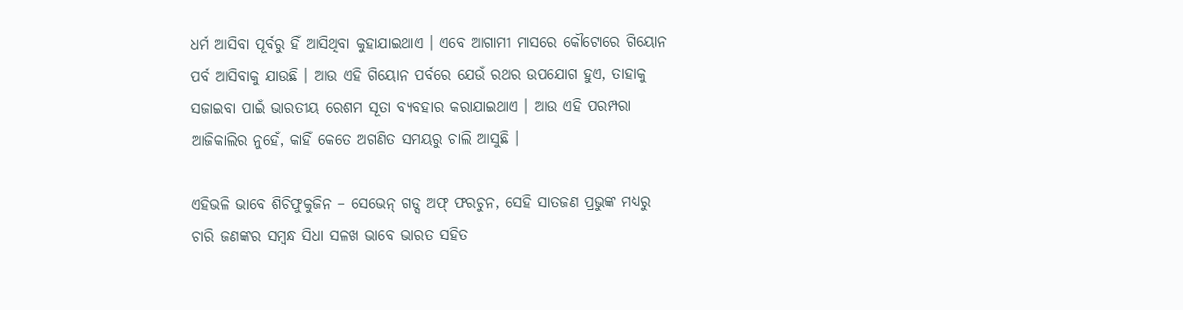ଧର୍ମ ଆସିବା ପୂର୍ବରୁ ହିଁ ଆସିଥିବା କୁହାଯାଇଥାଏ । ଏବେ ଆଗାମୀ ମାସରେ କୌଟୋରେ ଗିୟୋନ ପର୍ବ ଆସିବାକୁ ଯାଉଛି । ଆଉ ଏହି ଗିୟୋନ ପର୍ବରେ ଯେଉଁ ରଥର ଉପଯୋଗ ହୁଏ, ତାହାକୁ ସଜାଇବା ପାଇଁ ଭାରତୀୟ ରେଶମ ସୂତା ବ୍ୟବହାର କରାଯାଇଥାଏ । ଆଉ ଏହି ପରମ୍ପରା ଆଜିକାଲିର ନୁହେଁ, କାହିଁ କେତେ ଅଗଣିତ ସମୟରୁ ଚାଲି ଆସୁଛି ।

ଏହିଭଳି ଭାବେ ଶିଚିଫୁକୁଜିନ – ସେଭେନ୍ ଗଡ୍ସ ଅଫ୍ ଫରଚୁନ, ସେହି ସାତଜଣ ପ୍ରଭୁଙ୍କ ମଧ୍ୟରୁ ଚାରି ଜଣଙ୍କର ସମ୍ବନ୍ଧ ସିଧା ସଳଖ ଭାବେ ଭାରତ ସହିତ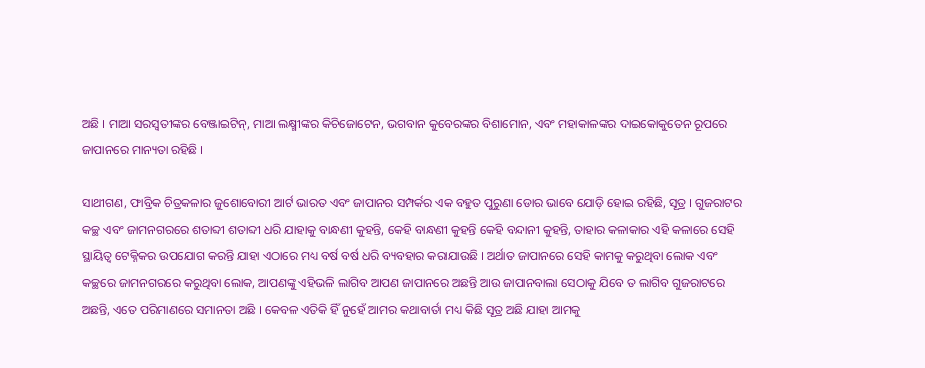ଅଛି । ମାଆ ସରସ୍ୱତୀଙ୍କର ବେଞ୍ଜାଇଟିନ୍, ମାଆ ଲକ୍ଷ୍ମୀଙ୍କର କିଚିଜୋଟେନ, ଭଗବାନ କୁବେରଙ୍କର ବିଶାମୋନ, ଏବଂ ମହାକାଳଙ୍କର ଦାଇକୋକୁତେନ ରୂପରେ ଜାପାନରେ ମାନ୍ୟତା ରହିଛି ।

ସାଥୀଗଣ, ଫାବ୍ରିକ ଚିତ୍ରକଳାର ଜୁଶୋବୋରୀ ଆର୍ଟ ଭାରତ ଏବଂ ଜାପାନର ସମ୍ପର୍କର ଏକ ବହୁତ ପୁରୁଣା ଡୋର ଭାବେ ଯୋଡ଼ି ହୋଇ ରହିଛି, ସୂତ୍ର । ଗୁଜରାଟର କଚ୍ଛ ଏବଂ ଜାମନଗରରେ ଶତାବ୍ଦୀ ଶତାବ୍ଦୀ ଧରି ଯାହାକୁ ବାନ୍ଧଣୀ କୁହନ୍ତି, କେହି ବାନ୍ଧଣୀ କୁହନ୍ତି କେହି ବନ୍ଦାନୀ କୁହନ୍ତି, ତାହାର କଳାକାର ଏହି କଳାରେ ସେହି ସ୍ଥାୟିତ୍ୱ ଟେକ୍ନିକର ଉପଯୋଗ କରନ୍ତି ଯାହା ଏଠାରେ ମଧ୍ୟ ବର୍ଷ ବର୍ଷ ଧରି ବ୍ୟବହାର କରାଯାଉଛି । ଅର୍ଥାତ ଜାପାନରେ ସେହି କାମକୁ କରୁଥିବା ଲୋକ ଏବଂ କଚ୍ଛରେ ଜାମନଗରରେ କରୁଥିବା ଲୋକ, ଆପଣଙ୍କୁ ଏହିଭଳି ଲାଗିବ ଆପଣ ଜାପାନରେ ଅଛନ୍ତି ଆଉ ଜାପାନବାଲା ସେଠାକୁ ଯିବେ ତ ଲାଗିବ ଗୁଜରାଟରେ ଅଛନ୍ତି, ଏତେ ପରିମାଣରେ ସମାନତା ଅଛି । କେବଳ ଏତିକି ହିଁ ନୁହେଁ ଆମର କଥାବାର୍ତା ମଧ୍ୟ କିଛି ସୂତ୍ର ଅଛି ଯାହା ଆମକୁ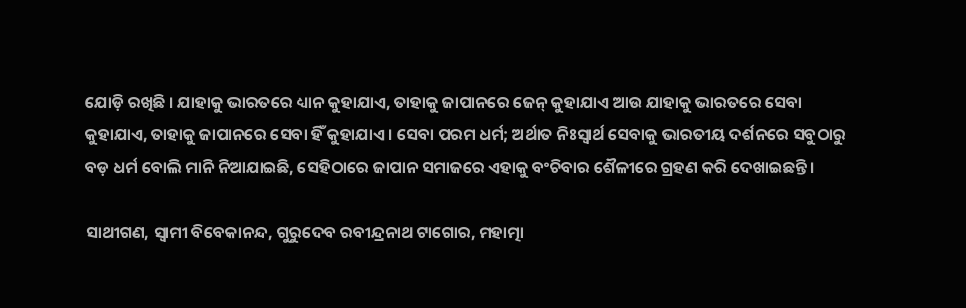ଯୋଡ଼ି ରଖିଛି । ଯାହାକୁ ଭାରତରେ ଧ୍ୟାନ କୁହାଯାଏ, ତାହାକୁ ଜାପାନରେ ଜେନ୍ କୁହାଯାଏ ଆଉ ଯାହାକୁ ଭାରତରେ ସେବା କୁହାଯାଏ, ତାହାକୁ ଜାପାନରେ ସେବା ହିଁ କୁହାଯାଏ । ସେବା ପରମ ଧର୍ମ; ଅର୍ଥାତ ନିଃସ୍ୱାର୍ଥ ସେବାକୁ ଭାରତୀୟ ଦର୍ଶନରେ ସବୁଠାରୁ ବଡ଼ ଧର୍ମ ବୋଲି ମାନି ନିଆଯାଇଛି, ସେହିଠାରେ ଜାପାନ ସମାଜରେ ଏହାକୁ ବଂଚିବାର ଶୈଳୀରେ ଗ୍ରହଣ କରି ଦେଖାଇଛନ୍ତି ।

ସାଥୀଗଣ, ସ୍ୱାମୀ ବିବେକାନନ୍ଦ, ଗୁରୁଦେବ ରବୀନ୍ଦ୍ରନାଥ ଟାଗୋର, ମହାତ୍ମା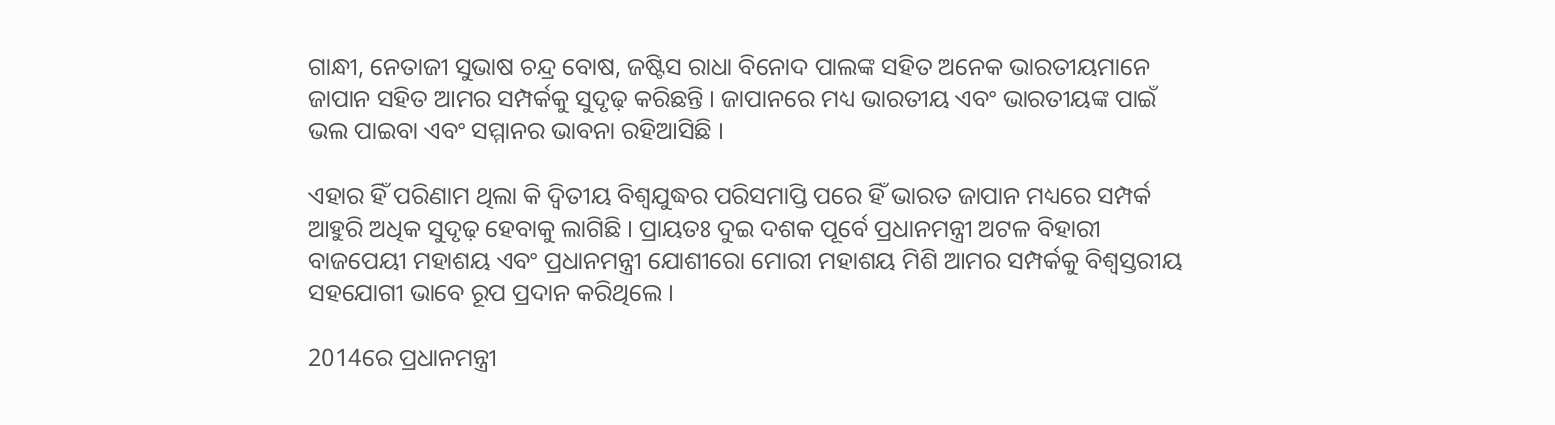ଗାନ୍ଧୀ, ନେତାଜୀ ସୁଭାଷ ଚନ୍ଦ୍ର ବୋଷ, ଜଷ୍ଟିସ ରାଧା ବିନୋଦ ପାଲଙ୍କ ସହିତ ଅନେକ ଭାରତୀୟମାନେ ଜାପାନ ସହିତ ଆମର ସମ୍ପର୍କକୁ ସୁଦୃଢ଼ କରିଛନ୍ତି । ଜାପାନରେ ମଧ୍ୟ ଭାରତୀୟ ଏବଂ ଭାରତୀୟଙ୍କ ପାଇଁ ଭଲ ପାଇବା ଏବଂ ସମ୍ମାନର ଭାବନା ରହିଆସିଛି ।

ଏହାର ହିଁ ପରିଣାମ ଥିଲା କି ଦ୍ୱିତୀୟ ବିଶ୍ୱଯୁଦ୍ଧର ପରିସମାପ୍ତି ପରେ ହିଁ ଭାରତ ଜାପାନ ମଧ୍ୟରେ ସମ୍ପର୍କ ଆହୁରି ଅଧିକ ସୁଦୃଢ଼ ହେବାକୁ ଲାଗିଛି । ପ୍ରାୟତଃ ଦୁଇ ଦଶକ ପୂର୍ବେ ପ୍ରଧାନମନ୍ତ୍ରୀ ଅଟଳ ବିହାରୀ ବାଜପେୟୀ ମହାଶୟ ଏବଂ ପ୍ରଧାନମନ୍ତ୍ରୀ ଯୋଶୀରୋ ମୋରୀ ମହାଶୟ ମିଶି ଆମର ସମ୍ପର୍କକୁ ବିଶ୍ୱସ୍ତରୀୟ ସହଯୋଗୀ ଭାବେ ରୂପ ପ୍ରଦାନ କରିଥିଲେ ।

2014ରେ ପ୍ରଧାନମନ୍ତ୍ରୀ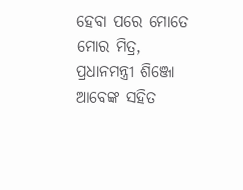ହେବା ପରେ ମୋତେ ମୋର ମିତ୍ର, ପ୍ରଧାନମନ୍ତ୍ରୀ ଶିଞ୍ଜୋ ଆବେଙ୍କ ସହିତ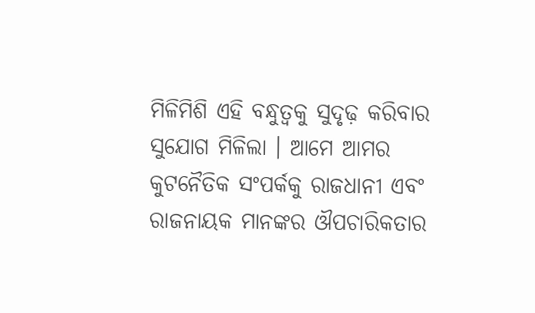ମିଳିମିଶି ଏହି ବନ୍ଧୁତ୍ୱକୁ ସୁଦୃଢ଼ କରିବାର ସୁଯୋଗ ମିଳିଲା । ଆମେ ଆମର କୁଟନୈତିକ ସଂପର୍କକୁ ରାଜଧାନୀ ଏବଂ ରାଜନାୟକ ମାନଙ୍କର ଔପଚାରିକତାର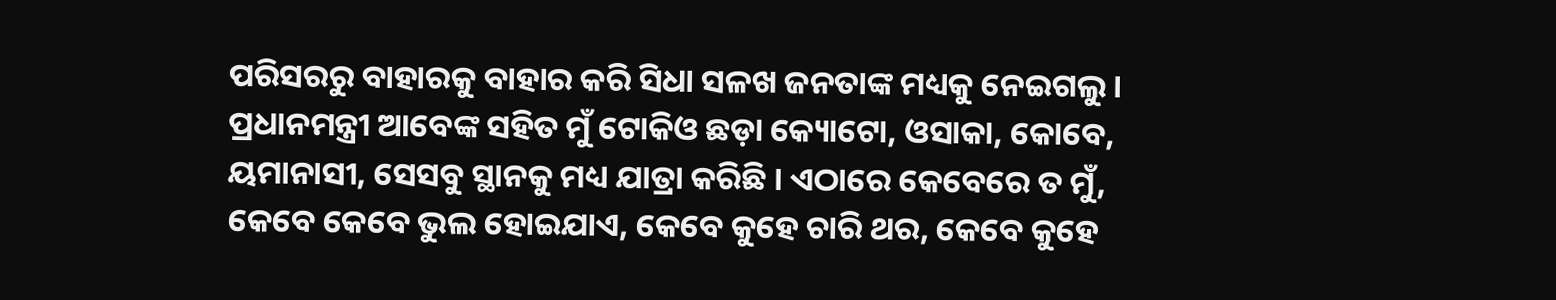ପରିସରରୁ ବାହାରକୁ ବାହାର କରି ସିଧା ସଳଖ ଜନତାଙ୍କ ମଧ୍ୟକୁ ନେଇଗଲୁ । ପ୍ରଧାନମନ୍ତ୍ରୀ ଆବେଙ୍କ ସହିତ ମୁଁ ଟୋକିଓ ଛଡ଼ା କ୍ୟୋଟୋ, ଓସାକା, କୋବେ, ୟମାନାସୀ, ସେସବୁ ସ୍ଥାନକୁ ମଧ୍ୟ ଯାତ୍ରା କରିଛି । ଏଠାରେ କେବେରେ ତ ମୁଁ, କେବେ କେବେ ଭୁଲ ହୋଇଯାଏ, କେବେ କୁହେ ଚାରି ଥର, କେବେ କୁହେ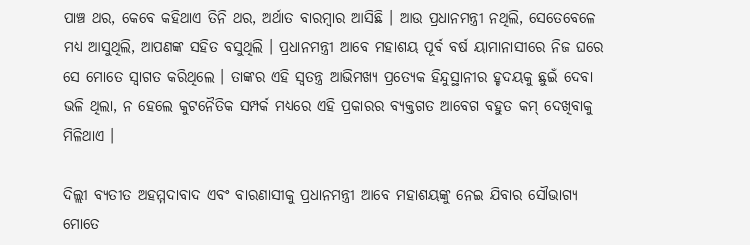ପାଞ୍ଚ ଥର, କେବେ କହିଥାଏ ତିନି ଥର, ଅର୍ଥାତ ବାରମ୍ବାର ଆସିଛି । ଆଉ ପ୍ରଧାନମନ୍ତ୍ରୀ ନଥିଲି, ସେତେବେଳେ ମଧ୍ୟ ଆସୁଥିଲି, ଆପଣଙ୍କ ସହିତ ବସୁଥିଲି । ପ୍ରଧାନମନ୍ତ୍ରୀ ଆବେ ମହାଶୟ ପୂର୍ବ ବର୍ଷ ୟାମାନାସୀରେ ନିଜ ଘରେ ସେ ମୋତେ ସ୍ୱାଗତ କରିଥିଲେ । ତାଙ୍କର ଏହି ସ୍ୱତନ୍ତ୍ର ଆଭିମଖ୍ୟ ପ୍ରତ୍ୟେକ ହିନ୍ଦୁସ୍ଥାନୀର ହୃଦୟକୁ ଛୁଇଁ ଦେବା ଭଳି ଥିଲା, ନ ହେଲେ କୁଟନୈତିକ ସମ୍ପର୍କ ମଧ୍ୟରେ ଏହି ପ୍ରକାରର ବ୍ୟକ୍ତଗତ ଆବେଗ ବହୁତ କମ୍ ଦେଖିବାକୁ ମିଳିଥାଏ ।

ଦିଲ୍ଲୀ ବ୍ୟତୀତ ଅହମ୍ମଦାବାଦ ଏବଂ ବାରଣାସୀକୁ ପ୍ରଧାନମନ୍ତ୍ରୀ ଆବେ ମହାଶୟଙ୍କୁ ନେଇ ଯିବାର ସୌଭାଗ୍ୟ ମୋତେ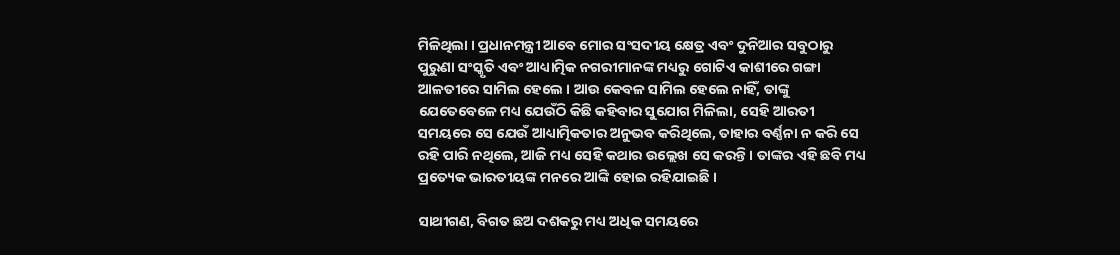ମିଳିଥିଲା । ପ୍ରଧାନମନ୍ତ୍ରୀ ଆବେ ମୋର ସଂସଦୀୟ କ୍ଷେତ୍ର ଏବଂ ଦୁନିଆର ସବୁଠାରୁ ପୁରୁଣା ସଂସ୍କୃତି ଏବଂ ଆଧ୍ୟାତ୍ମିକ ନଗରୀମାନଙ୍କ ମଧ୍ୟରୁ ଗୋଟିଏ କାଶୀରେ ଗଙ୍ଗା ଆଳତୀରେ ସାମିଲ ହେଲେ । ଆଉ କେବଳ ସାମିଲ ହେଲେ ନାହିଁ, ତାଙ୍କୁ ଯେତେବେଳେ ମଧ୍ୟ ଯେଉଁଠି କିଛି କହିବାର ସୁଯୋଗ ମିଳିଲା, ସେହି ଆରତୀ ସମୟରେ ସେ ଯେଉଁ ଆଧ୍ୟାତ୍ମିକତାର ଅନୁଭବ କରିଥିଲେ, ତାହାର ବର୍ଣ୍ଣନା ନ କରି ସେ ରହି ପାରି ନଥିଲେ, ଆଜି ମଧ୍ୟ ସେହି କଥାର ଉଲ୍ଲେଖ ସେ କରନ୍ତି । ତାଙ୍କର ଏହି ଛବି ମଧ୍ୟ ପ୍ରତ୍ୟେକ ଭାରତୀୟଙ୍କ ମନରେ ଆଙ୍କି ହୋଇ ରହିଯାଇଛି ।

ସାଥୀଗଣ, ବିଗତ ଛଅ ଦଶକରୁ ମଧ୍ୟ ଅଧିକ ସମୟରେ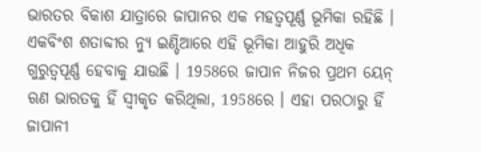ଭାରତର ବିକାଶ ଯାତ୍ରାରେ ଜାପାନର ଏକ ମହତ୍ୱପୂର୍ଣ୍ଣ ଭୂମିକା ରହିଛି । ଏକବିଂଶ ଶତାବ୍ଦୀର ନ୍ୟୁ ଇଣ୍ଡିଆରେ ଏହି ଭୂମିକା ଆହୁରି ଅଧିକ ଗୁରୁତ୍ୱପୂର୍ଣ୍ଣ ହେବାକୁ ଯାଉଛି । 1958ରେ ଜାପାନ ନିଜର ପ୍ରଥମ ୟେନ୍ ଋଣ ଭାରତକୁ ହିଁ ସ୍ୱୀକୃତ କରିଥିଲା, 1958ରେ । ଏହା ପରଠାରୁ ହିଁ ଜାପାନୀ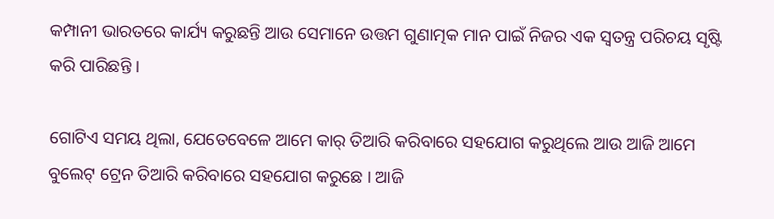କମ୍ପାନୀ ଭାରତରେ କାର୍ଯ୍ୟ କରୁଛନ୍ତି ଆଉ ସେମାନେ ଉତ୍ତମ ଗୁଣାତ୍ମକ ମାନ ପାଇଁ ନିଜର ଏକ ସ୍ୱତନ୍ତ୍ର ପରିଚୟ ସୃଷ୍ଟି କରି ପାରିଛନ୍ତି ।

ଗୋଟିଏ ସମୟ ଥିଲା, ଯେତେବେଳେ ଆମେ କାର୍ ତିଆରି କରିବାରେ ସହଯୋଗ କରୁଥିଲେ ଆଉ ଆଜି ଆମେ ବୁଲେଟ୍ ଟ୍ରେନ ତିଆରି କରିବାରେ ସହଯୋଗ କରୁଛେ । ଆଜି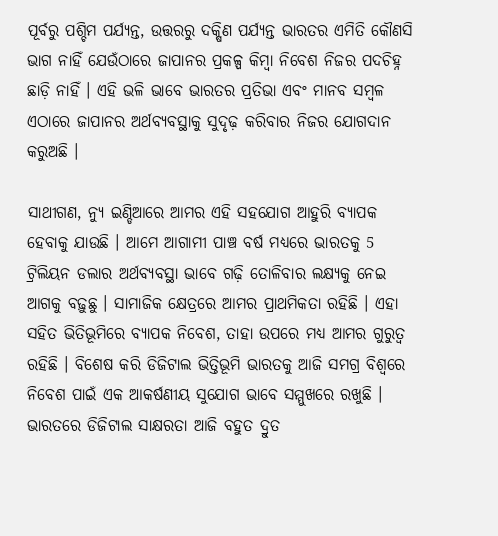ପୂର୍ବରୁ ପଶ୍ଚିମ ପର୍ଯ୍ୟନ୍ତ, ଉତ୍ତରରୁ ଦକ୍ଷିଣ ପର୍ଯ୍ୟନ୍ତ ଭାରତର ଏମିତି କୌଣସି ଭାଗ ନାହିଁ ଯେଉଁଠାରେ ଜାପାନର ପ୍ରକଳ୍ପ କିମ୍ବା ନିବେଶ ନିଜର ପଦଚିହ୍ନ ଛାଡ଼ି ନାହିଁ । ଏହି ଭଳି ଭାବେ ଭାରତର ପ୍ରତିଭା ଏବଂ ମାନବ ସମ୍ବଳ ଏଠାରେ ଜାପାନର ଅର୍ଥବ୍ୟବସ୍ଥାକୁ ସୁଦୃଢ଼ କରିବାର ନିଜର ଯୋଗଦାନ କରୁଅଛି ।

ସାଥୀଗଣ, ନ୍ୟୁ ଇଣ୍ଡିଆରେ ଆମର ଏହି ସହଯୋଗ ଆହୁରି ବ୍ୟାପକ ହେବାକୁ ଯାଉଛି । ଆମେ ଆଗାମୀ ପାଞ୍ଚ ବର୍ଷ ମଧ୍ୟରେ ଭାରତକୁ 5 ଟ୍ରିଲିୟନ ଡଲାର ଅର୍ଥବ୍ୟବସ୍ଥା ଭାବେ ଗଢ଼ି ତୋଳିବାର ଲକ୍ଷ୍ୟକୁ ନେଇ ଆଗକୁ ବଢ଼ୁଛୁ । ସାମାଜିକ କ୍ଷେତ୍ରରେ ଆମର ପ୍ରାଥମିକତା ରହିଛି । ଏହା ସହିତ ଭିତିଭୂମିରେ ବ୍ୟାପକ ନିବେଶ, ତାହା ଉପରେ ମଧ୍ୟ ଆମର ଗୁରୁତ୍ୱ ରହିଛି । ବିଶେଷ କରି ଡିଜିଟାଲ ଭିତ୍ତିଭୂମି ଭାରତକୁ ଆଜି ସମଗ୍ର ବିଶ୍ୱରେ ନିବେଶ ପାଇଁ ଏକ ଆକର୍ଷଣୀୟ ସୁଯୋଗ ଭାବେ ସମ୍ମୁଖରେ ରଖୁଛି । ଭାରତରେ ଡିଜିଟାଲ ସାକ୍ଷରତା ଆଜି ବହୁତ ଦ୍ରୁତ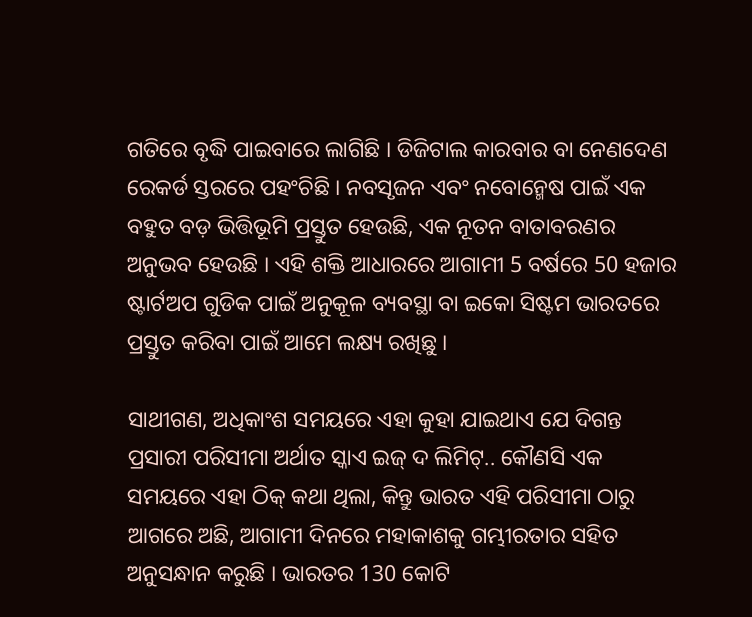ଗତିରେ ବୃଦ୍ଧି ପାଇବାରେ ଲାଗିଛି । ଡିଜିଟାଲ କାରବାର ବା ନେଣଦେଣ ରେକର୍ଡ ସ୍ତରରେ ପହଂଚିଛି । ନବସୃଜନ ଏବଂ ନବୋନ୍ମେଷ ପାଇଁ ଏକ ବହୁତ ବଡ଼ ଭିତ୍ତିଭୂମି ପ୍ରସ୍ତୁତ ହେଉଛି, ଏକ ନୂତନ ବାତାବରଣର ଅନୁଭବ ହେଉଛି । ଏହି ଶକ୍ତି ଆଧାରରେ ଆଗାମୀ 5 ବର୍ଷରେ 50 ହଜାର ଷ୍ଟାର୍ଟଅପ ଗୁଡିକ ପାଇଁ ଅନୁକୂଳ ବ୍ୟବସ୍ଥା ବା ଇକୋ ସିଷ୍ଟମ ଭାରତରେ ପ୍ରସ୍ତୁତ କରିବା ପାଇଁ ଆମେ ଲକ୍ଷ୍ୟ ରଖିଛୁ ।

ସାଥୀଗଣ, ଅଧିକାଂଶ ସମୟରେ ଏହା କୁହା ଯାଇଥାଏ ଯେ ଦିଗନ୍ତ ପ୍ରସାରୀ ପରିସୀମା ଅର୍ଥାତ ସ୍କାଏ ଇଜ୍ ଦ ଲିମିଟ୍.. କୌଣସି ଏକ ସମୟରେ ଏହା ଠିକ୍ କଥା ଥିଲା, କିନ୍ତୁ ଭାରତ ଏହି ପରିସୀମା ଠାରୁ ଆଗରେ ଅଛି, ଆଗାମୀ ଦିନରେ ମହାକାଶକୁ ଗମ୍ଭୀରତାର ସହିତ ଅନୁସନ୍ଧାନ କରୁଛି । ଭାରତର 130 କୋଟି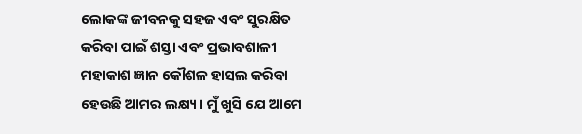ଲୋକଙ୍କ ଜୀବନକୁ ସହଜ ଏବଂ ସୁରକ୍ଷିତ କରିବା ପାଇଁ ଶସ୍ତା ଏବଂ ପ୍ରଭାବଶାଳୀ ମହାକାଶ ଜ୍ଞାନ କୌଶଳ ହାସଲ କରିବା ହେଉଛି ଆମର ଲକ୍ଷ୍ୟ । ମୁଁ ଖୁସି ଯେ ଆମେ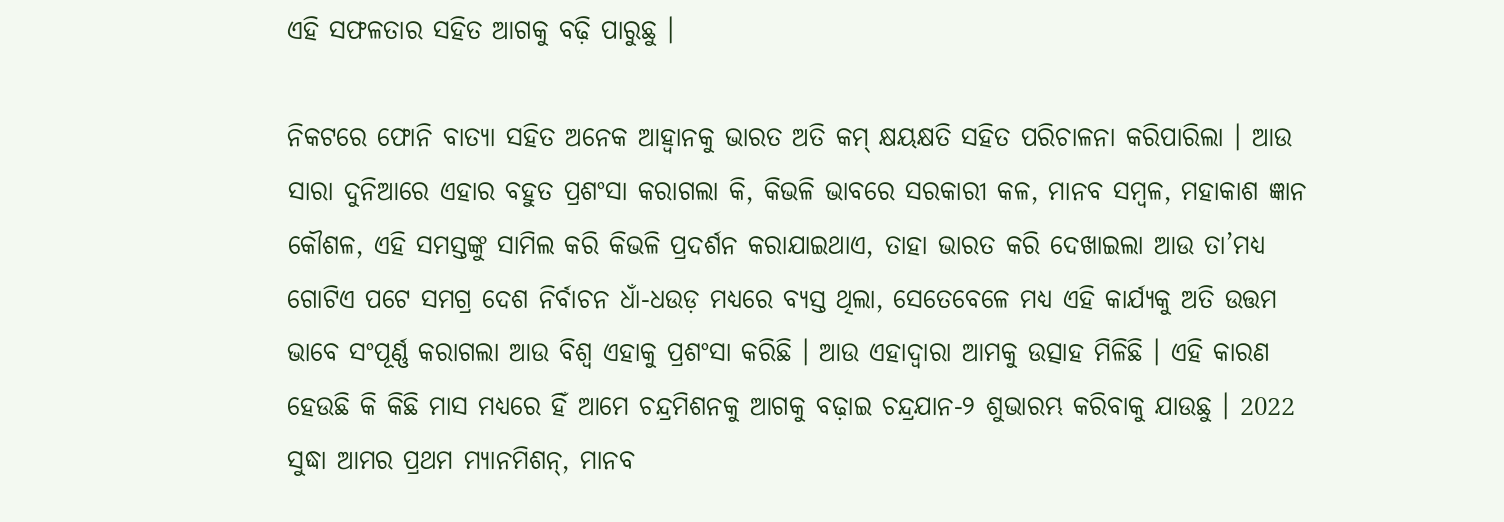ଏହି ସଫଳତାର ସହିତ ଆଗକୁ ବଢ଼ି ପାରୁଛୁ ।

ନିକଟରେ ଫୋନି ବାତ୍ୟା ସହିତ ଅନେକ ଆହ୍ୱାନକୁ ଭାରତ ଅତି କମ୍ କ୍ଷୟକ୍ଷତି ସହିତ ପରିଚାଳନା କରିପାରିଲା । ଆଉ ସାରା ଦୁନିଆରେ ଏହାର ବହୁତ ପ୍ରଶଂସା କରାଗଲା କି, କିଭଳି ଭାବରେ ସରକାରୀ କଳ, ମାନବ ସମ୍ବଳ, ମହାକାଶ ଜ୍ଞାନ କୌଶଳ, ଏହି ସମସ୍ତଙ୍କୁ ସାମିଲ କରି କିଭଳି ପ୍ରଦର୍ଶନ କରାଯାଇଥାଏ, ତାହା ଭାରତ କରି ଦେଖାଇଲା ଆଉ ତା’ମଧ୍ୟ ଗୋଟିଏ ପଟେ ସମଗ୍ର ଦେଶ ନିର୍ବାଚନ ଧାଁ-ଧଉଡ଼ ମଧ୍ୟରେ ବ୍ୟସ୍ତ ଥିଲା, ସେତେବେଳେ ମଧ୍ୟ ଏହି କାର୍ଯ୍ୟକୁ ଅତି ଉତ୍ତମ ଭାବେ ସଂପୂର୍ଣ୍ଣ କରାଗଲା ଆଉ ବିଶ୍ୱ ଏହାକୁ ପ୍ରଶଂସା କରିଛି । ଆଉ ଏହାଦ୍ୱାରା ଆମକୁ ଉତ୍ସାହ ମିଳିଛି । ଏହି କାରଣ ହେଉଛି କି କିଛି ମାସ ମଧ୍ୟରେ ହିଁ ଆମେ ଚନ୍ଦ୍ରମିଶନକୁ ଆଗକୁ ବଢ଼ାଇ ଚନ୍ଦ୍ରଯାନ-୨ ଶୁଭାରମ୍ଭ କରିବାକୁ ଯାଉଛୁ । 2022 ସୁଦ୍ଧା ଆମର ପ୍ରଥମ ମ୍ୟାନମିଶନ୍, ମାନବ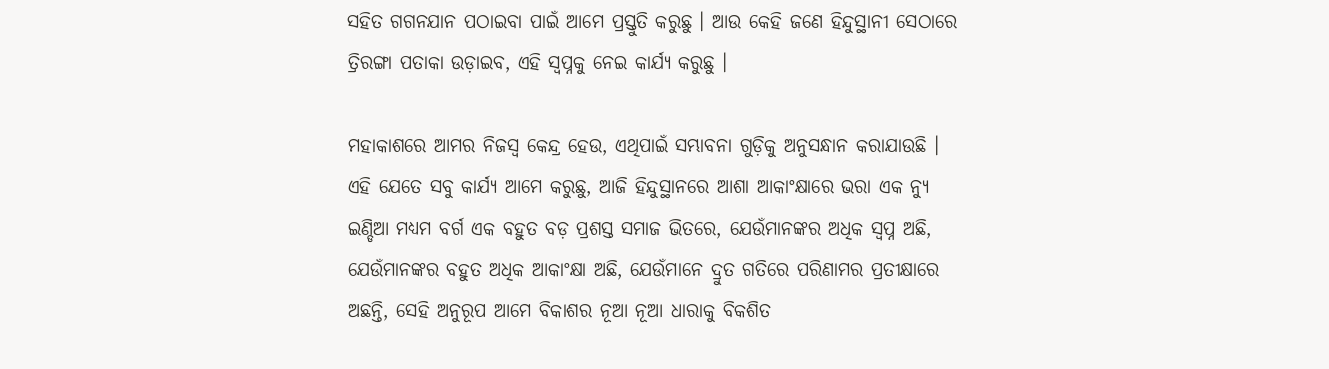ସହିତ ଗଗନଯାନ ପଠାଇବା ପାଇଁ ଆମେ ପ୍ରସ୍ତୁତି କରୁଛୁ । ଆଉ କେହି ଜଣେ ହିନ୍ଦୁସ୍ଥାନୀ ସେଠାରେ ତ୍ରିରଙ୍ଗା ପତାକା ଉଡ଼ାଇବ, ଏହି ସ୍ୱପ୍ନକୁ ନେଇ କାର୍ଯ୍ୟ କରୁଛୁ ।

ମହାକାଶରେ ଆମର ନିଜସ୍ୱ କେନ୍ଦ୍ର ହେଉ, ଏଥିପାଇଁ ସମ୍ଭାବନା ଗୁଡ଼ିକୁ ଅନୁସନ୍ଧାନ କରାଯାଉଛି । ଏହି ଯେତେ ସବୁ କାର୍ଯ୍ୟ ଆମେ କରୁଛୁ, ଆଜି ହିନ୍ଦୁସ୍ଥାନରେ ଆଶା ଆକାଂକ୍ଷାରେ ଭରା ଏକ ନ୍ୟୁ ଇଣ୍ଡିଆ ମଧ୍ୟମ ବର୍ଗ ଏକ ବହୁତ ବଡ଼ ପ୍ରଶସ୍ତ ସମାଜ ଭିତରେ, ଯେଉଁମାନଙ୍କର ଅଧିକ ସ୍ୱପ୍ନ ଅଛି, ଯେଉଁମାନଙ୍କର ବହୁତ ଅଧିକ ଆକାଂକ୍ଷା ଅଛି, ଯେଉଁମାନେ ଦ୍ରୁତ ଗତିରେ ପରିଣାମର ପ୍ରତୀକ୍ଷାରେ ଅଛନ୍ତି, ସେହି ଅନୁରୂପ ଆମେ ବିକାଶର ନୂଆ ନୂଆ ଧାରାକୁ ବିକଶିତ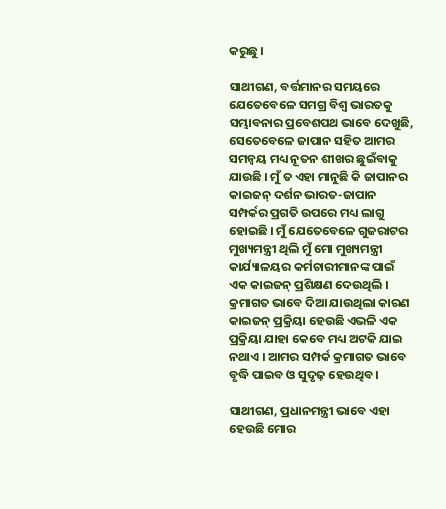କରୁଛୁ ।

ସାଥୀଗଣ, ବର୍ତ୍ତମାନର ସମୟରେ ଯେତେବେଳେ ସମଗ୍ର ବିଶ୍ୱ ଭାରତକୁ ସମ୍ଭାବନାର ପ୍ରବେଶପଥ ଭାବେ ଦେଖୁଛି, ସେତେବେଳେ ଜାପାନ ସହିତ ଆମର ସମନ୍ୱୟ ମଧ୍ୟ ନୂତନ ଶୀଖର ଛୁଇଁବାକୁ ଯାଉଛି । ମୁଁ ତ ଏହା ମାନୁଛି କି ଜାପାନର କାଇଜନ୍ ଦର୍ଶନ ଭାରତ-ଜାପାନ ସମ୍ପର୍କର ପ୍ରଗତି ଉପରେ ମଧ୍ୟ ଲାଗୁ ହୋଇଛି । ମୁଁ ଯେତେବେଳେ ଗୁଜରାଟର ମୁଖ୍ୟମନ୍ତ୍ରୀ ଥିଲି ମୁଁ ମୋ ମୁଖ୍ୟମନ୍ତ୍ରୀ କାର୍ଯ୍ୟାଳୟର କର୍ମଚାରୀମାନଙ୍କ ପାଇଁ ଏକ କାଇଜନ୍ ପ୍ରଶିକ୍ଷଣ ଦେଉଥିଲି । କ୍ରମାଗତ ଭାବେ ଦିଆ ଯାଉଥିଲା କାରଣ କାଇଜନ୍ ପ୍ରକ୍ରିୟା ହେଉଛି ଏଭଳି ଏକ ପ୍ରକ୍ରିୟା ଯାହା କେବେ ମଧ୍ୟ ଅଟକି ଯାଇ ନଥାଏ । ଆମର ସମ୍ପର୍କ କ୍ରମାଗତ ଭାବେ ବୃଦ୍ଧି ପାଇବ ଓ ସୁଦୃଢ଼ ହେଉଥିବ ।

ସାଥୀଗଣ, ପ୍ରଧାନମନ୍ତ୍ରୀ ଭାବେ ଏହା ହେଉଛି ମୋର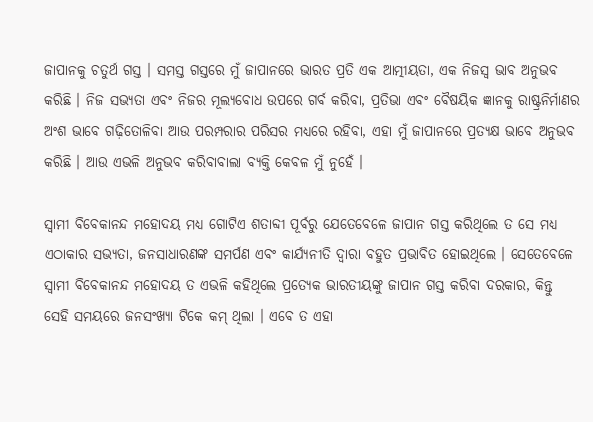ଜାପାନକୁ ଚତୁର୍ଥ ଗସ୍ତ । ସମସ୍ତ ଗସ୍ତରେ ମୁଁ ଜାପାନରେ ଭାରତ ପ୍ରତି ଏକ ଆତ୍ମୀୟତା, ଏକ ନିଜସ୍ୱ ଭାବ ଅନୁଭବ କରିଛି । ନିଜ ସଭ୍ୟତା ଏବଂ ନିଜର ମୂଲ୍ୟବୋଧ ଉପରେ ଗର୍ବ କରିବା, ପ୍ରତିଭା ଏବଂ ବୈଷୟିକ ଜ୍ଞାନକୁ ରାଷ୍ଟ୍ରନିର୍ମାଣର ଅଂଶ ଭାବେ ଗଢ଼ିତୋଳିବା ଆଉ ପରମ୍ପରାର ପରିସର ମଧ୍ୟରେ ରହିବା, ଏହା ମୁଁ ଜାପାନରେ ପ୍ରତ୍ୟକ୍ଷ ଭାବେ ଅନୁଭବ କରିଛି । ଆଉ ଏଭଳି ଅନୁଭବ କରିବାବାଲା ବ୍ୟକ୍ତି କେବଳ ମୁଁ ନୁହେଁ ।

ସ୍ୱାମୀ ବିବେକାନନ୍ଦ ମହୋଦୟ ମଧ୍ୟ ଗୋଟିଏ ଶତାବ୍ଦୀ ପୂର୍ବରୁ ଯେତେବେଳେ ଜାପାନ ଗସ୍ତ କରିଥିଲେ ତ ସେ ମଧ୍ୟ ଏଠାକାର ସଭ୍ୟତା, ଜନସାଧାରଣଙ୍କ ସମର୍ପଣ ଏବଂ କାର୍ଯ୍ୟନୀତି ଦ୍ୱାରା ବହୁତ ପ୍ରଭାବିତ ହୋଇଥିଲେ । ସେତେବେଳେ ସ୍ୱାମୀ ବିବେକାନନ୍ଦ ମହୋଦୟ ତ ଏଭଳି କହିଥିଲେ ପ୍ରତ୍ୟେକ ଭାରତୀୟଙ୍କୁ ଜାପାନ ଗସ୍ତ କରିବା ଦରକାର, କିନ୍ତୁ ସେହି ସମୟରେ ଜନସଂଖ୍ୟା ଟିକେ କମ୍ ଥିଲା । ଏବେ ତ ଏହା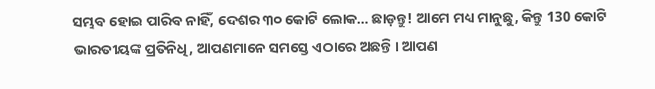ସମ୍ଭବ ହୋଇ ପାରିବ ନାହିଁ, ଦେଶର ୩୦ କୋଟି ଲୋକ… ଛାଡ଼ନ୍ତୁ! ଆମେ ମଧ୍ୟ ମାନୁଛୁ, କିନ୍ତୁ 130 କୋଟି ଭାରତୀୟଙ୍କ ପ୍ରତିନିଧି, ଆପଣମାନେ ସମସ୍ତେ ଏଠାରେ ଅଛନ୍ତି । ଆପଣ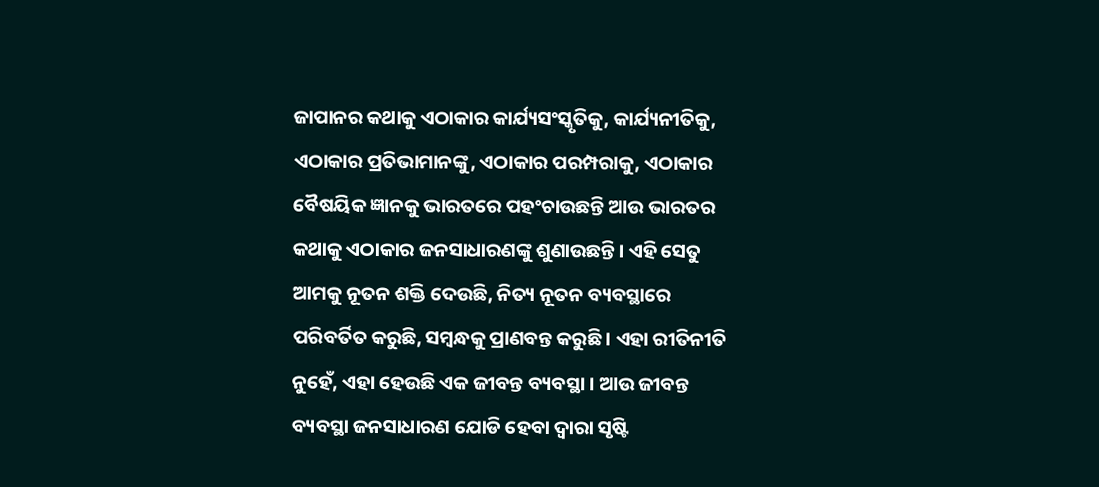ଜାପାନର କଥାକୁ ଏଠାକାର କାର୍ଯ୍ୟସଂସ୍କୃତିକୁ, କାର୍ଯ୍ୟନୀତିକୁ, ଏଠାକାର ପ୍ରତିଭାମାନଙ୍କୁ, ଏଠାକାର ପରମ୍ପରାକୁ, ଏଠାକାର ବୈଷୟିକ ଜ୍ଞାନକୁ ଭାରତରେ ପହଂଚାଉଛନ୍ତି ଆଉ ଭାରତର କଥାକୁ ଏଠାକାର ଜନସାଧାରଣଙ୍କୁ ଶୁଣାଉଛନ୍ତି । ଏହି ସେତୁ ଆମକୁ ନୂତନ ଶକ୍ତି ଦେଉଛି, ନିତ୍ୟ ନୂତନ ବ୍ୟବସ୍ଥାରେ ପରିବର୍ତିତ କରୁଛି, ସମ୍ବନ୍ଧକୁ ପ୍ରାଣବନ୍ତ କରୁଛି । ଏହା ରୀତିନୀତି ନୁହେଁ, ଏହା ହେଉଛି ଏକ ଜୀବନ୍ତ ବ୍ୟବସ୍ଥା । ଆଉ ଜୀବନ୍ତ ବ୍ୟବସ୍ଥା ଜନସାଧାରଣ ଯୋଡି ହେବା ଦ୍ୱାରା ସୃଷ୍ଟି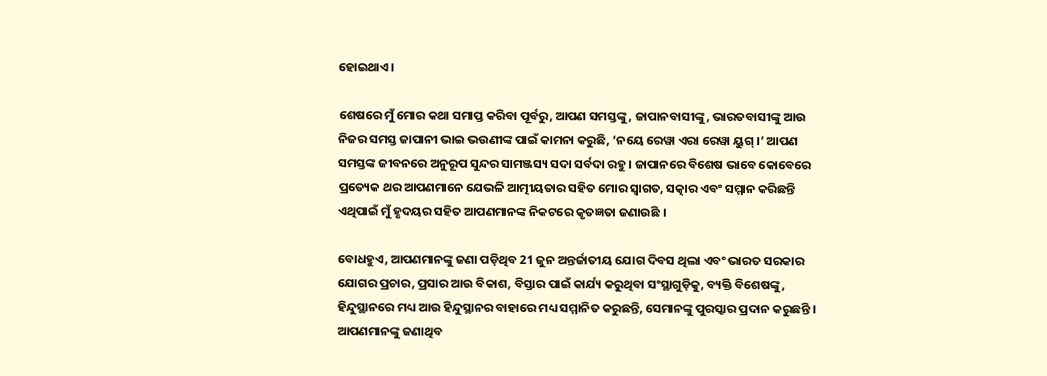ହୋଇଥାଏ ।

ଶେଷରେ ମୁଁ ମୋର କଥା ସମାପ୍ତ କରିବା ପୂର୍ବରୁ, ଆପଣ ସମସ୍ତଙ୍କୁ, ଜାପାନବାସୀଙ୍କୁ, ଭାରତବାସୀଙ୍କୁ ଆଉ ନିଜର ସମସ୍ତ ଜାପାନୀ ଭାଇ ଭଉଣୀଙ୍କ ପାଇଁ କାମନା କରୁଛି, ‘ନୟେ ରେୱା ଏରା ରେୱା ୟୁଗ୍ ।’ ଆପଣ ସମସ୍ତଙ୍କ ଜୀବନରେ ଅନୁରୂପ ସୁନ୍ଦର ସାମଞ୍ଜସ୍ୟ ସଦା ସର୍ବଦା ରହୁ । ଜାପାନରେ ବିଶେଷ ଭାବେ କୋବେରେ ପ୍ରତ୍ୟେକ ଥର ଆପଣମାନେ ଯେଭଳି ଆତ୍ମୀୟତାର ସହିତ ମୋର ସ୍ୱାଗତ, ସତ୍କାର ଏବଂ ସମ୍ମାନ କରିଛନ୍ତି ଏଥିପାଇଁ ମୁଁ ହୃଦୟର ସହିତ ଆପଣମାନଙ୍କ ନିକଟରେ କୃତଜ୍ଞତା ଜଣାଉଛି ।

ବୋଧହୁଏ, ଆପଣମାନଙ୍କୁ ଜଣା ପଡ଼ିଥିବ 21 ଜୁନ ଅନ୍ତର୍ଜାତୀୟ ଯୋଗ ଦିବସ ଥିଲା ଏବଂ ଭାରତ ସରକାର ଯୋଗର ପ୍ରଚାର, ପ୍ରସାର ଆଉ ବିକାଶ, ବିସ୍ତାର ପାଇଁ କାର୍ଯ୍ୟ କରୁଥିବା ସଂସ୍ଥାଗୁଡ଼ିକୁ, ବ୍ୟକ୍ତି ବିଶେଷଙ୍କୁ, ହିନ୍ଦୁସ୍ଥାନରେ ମଧ୍ୟ ଆଉ ହିନ୍ଦୁସ୍ଥାନର ବାହାରେ ମଧ୍ୟ ସମ୍ମାନିତ କରୁଛନ୍ତି, ସେମାନଙ୍କୁ ପୁରସ୍କାର ପ୍ରଦାନ କରୁଛନ୍ତି । ଆପଣମାନଙ୍କୁ ଜଣାଥିବ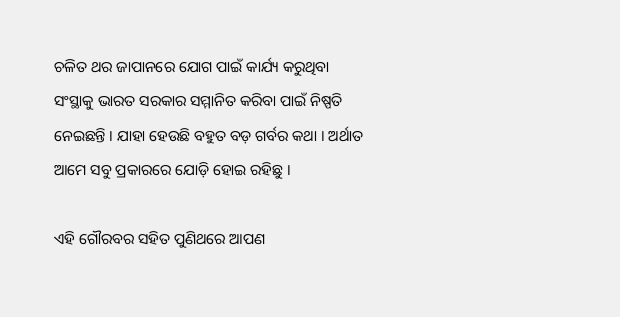ଚଳିତ ଥର ଜାପାନରେ ଯୋଗ ପାଇଁ କାର୍ଯ୍ୟ କରୁଥିବା ସଂସ୍ଥାକୁ ଭାରତ ସରକାର ସମ୍ମାନିତ କରିବା ପାଇଁ ନିଷ୍ପତି ନେଇଛନ୍ତି । ଯାହା ହେଉଛି ବହୁତ ବଡ଼ ଗର୍ବର କଥା । ଅର୍ଥାତ ଆମେ ସବୁ ପ୍ରକାରରେ ଯୋଡ଼ି ହୋଇ ରହିଛୁ ।

ଏହି ଗୌରବର ସହିତ ପୁଣିଥରେ ଆପଣ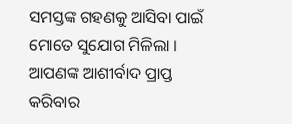ସମସ୍ତଙ୍କ ଗହଣକୁ ଆସିବା ପାଇଁ ମୋତେ ସୁଯୋଗ ମିଳିଲା । ଆପଣଙ୍କ ଆଶୀର୍ବାଦ ପ୍ରାପ୍ତ କରିବାର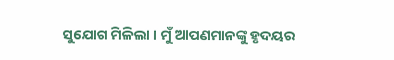ସୁଯୋଗ ମିଳିଲା । ମୁଁ ଆପଣମାନଙ୍କୁ ହୃଦୟର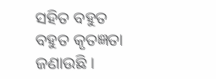ସହିତ ବହୁତ ବହୁତ କୃତଜ୍ଞତା ଜଣାଉଛି ।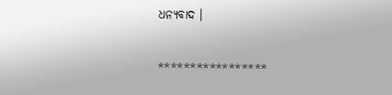ଧନ୍ୟବାଦ ।

*****************